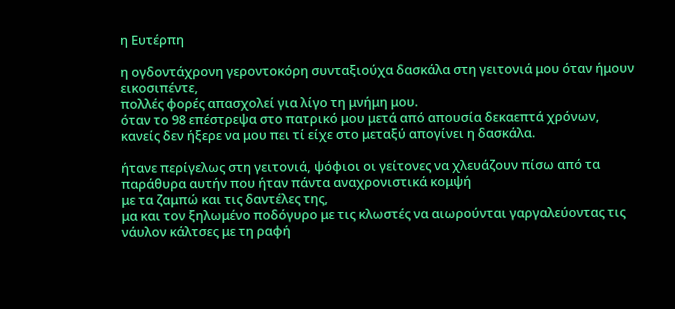η Ευτέρπη

η ογδοντάχρονη γεροντοκόρη συνταξιούχα δασκάλα στη γειτονιά μου όταν ήμουν εικοσιπέντε,
πολλές φορές απασχολεί για λίγο τη μνήμη μου.
όταν το 98 επέστρεψα στο πατρικό μου μετά από απουσία δεκαεπτά χρόνων,
κανείς δεν ήξερε να μου πει τί είχε στο μεταξύ απογίνει η δασκάλα.

ήτανε περίγελως στη γειτονιά, ψόφιοι οι γείτονες να χλευάζουν πίσω από τα παράθυρα αυτήν που ήταν πάντα αναχρονιστικά κομψή
με τα ζαμπώ και τις δαντέλες της,
μα και τον ξηλωμένο ποδόγυρο με τις κλωστές να αιωρούνται γαργαλεύοντας τις νάυλον κάλτσες με τη ραφή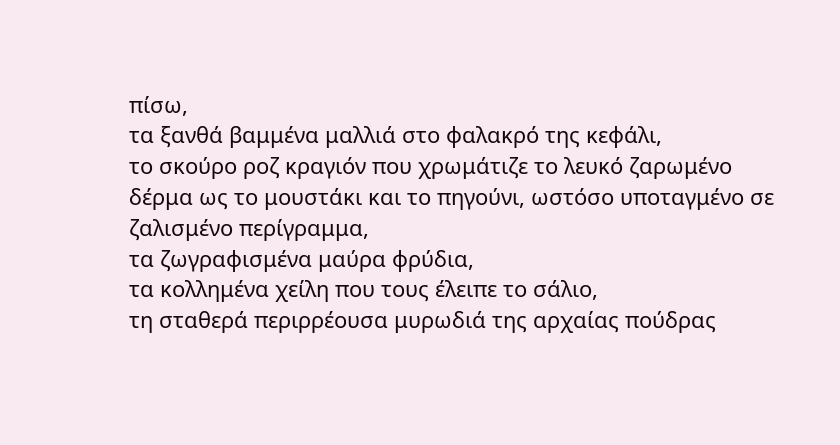πίσω,
τα ξανθά βαμμένα μαλλιά στο φαλακρό της κεφάλι,
το σκούρο ροζ κραγιόν που χρωμάτιζε το λευκό ζαρωμένο δέρμα ως το μουστάκι και το πηγούνι, ωστόσο υποταγμένο σε ζαλισμένο περίγραμμα,
τα ζωγραφισμένα μαύρα φρύδια,
τα κολλημένα χείλη που τους έλειπε το σάλιο,
τη σταθερά περιρρέουσα μυρωδιά της αρχαίας πούδρας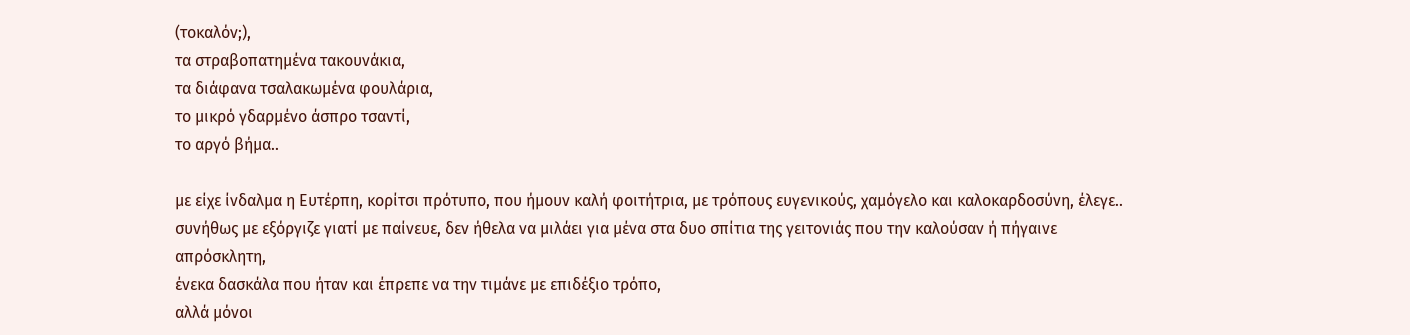(τοκαλόν;),
τα στραβοπατημένα τακουνάκια,
τα διάφανα τσαλακωμένα φουλάρια,
το μικρό γδαρμένο άσπρο τσαντί,
το αργό βήμα..

με είχε ίνδαλμα η Ευτέρπη, κορίτσι πρότυπο, που ήμουν καλή φοιτήτρια, με τρόπους ευγενικούς, χαμόγελο και καλοκαρδοσύνη, έλεγε..
συνήθως με εξόργιζε γιατί με παίνευε, δεν ήθελα να μιλάει για μένα στα δυο σπίτια της γειτονιάς που την καλούσαν ή πήγαινε απρόσκλητη,
ένεκα δασκάλα που ήταν και έπρεπε να την τιμάνε με επιδέξιο τρόπο,
αλλά μόνοι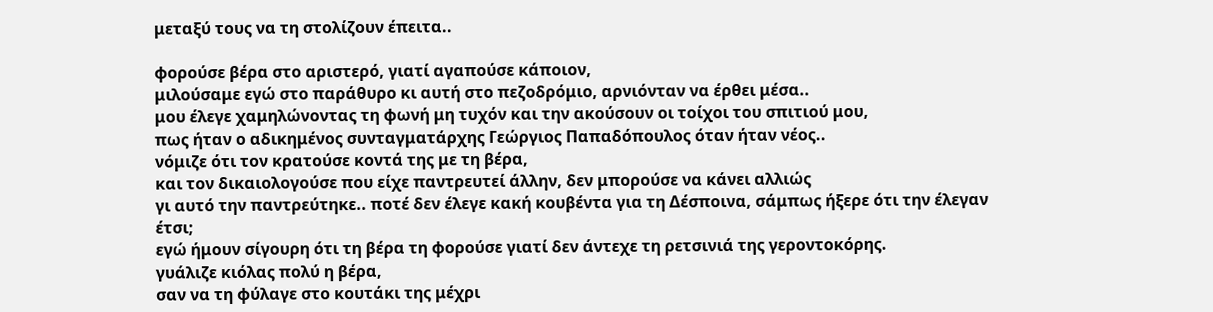μεταξύ τους να τη στολίζουν έπειτα..

φορούσε βέρα στο αριστερό, γιατί αγαπούσε κάποιον,
μιλούσαμε εγώ στο παράθυρο κι αυτή στο πεζοδρόμιο, αρνιόνταν να έρθει μέσα..
μου έλεγε χαμηλώνοντας τη φωνή μη τυχόν και την ακούσουν οι τοίχοι του σπιτιού μου,
πως ήταν ο αδικημένος συνταγματάρχης Γεώργιος Παπαδόπουλος όταν ήταν νέος..
νόμιζε ότι τον κρατούσε κοντά της με τη βέρα,
και τον δικαιολογούσε που είχε παντρευτεί άλλην, δεν μπορούσε να κάνει αλλιώς
γι αυτό την παντρεύτηκε.. ποτέ δεν έλεγε κακή κουβέντα για τη Δέσποινα, σάμπως ήξερε ότι την έλεγαν έτσι;
εγώ ήμουν σίγουρη ότι τη βέρα τη φορούσε γιατί δεν άντεχε τη ρετσινιά της γεροντοκόρης.
γυάλιζε κιόλας πολύ η βέρα,
σαν να τη φύλαγε στο κουτάκι της μέχρι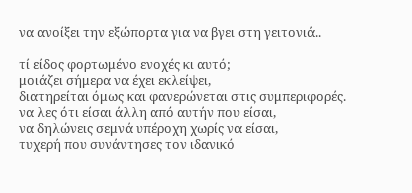να ανοίξει την εξώπορτα για να βγει στη γειτονιά..

τί είδος φορτωμένο ενοχές κι αυτό;
μοιάζει σήμερα να έχει εκλείψει,
διατηρείται όμως και φανερώνεται στις συμπεριφορές.
να λες ότι είσαι άλλη από αυτήν που είσαι,
να δηλώνεις σεμνά υπέροχη χωρίς να είσαι,
τυχερή που συνάντησες τον ιδανικό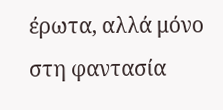έρωτα, αλλά μόνο στη φαντασία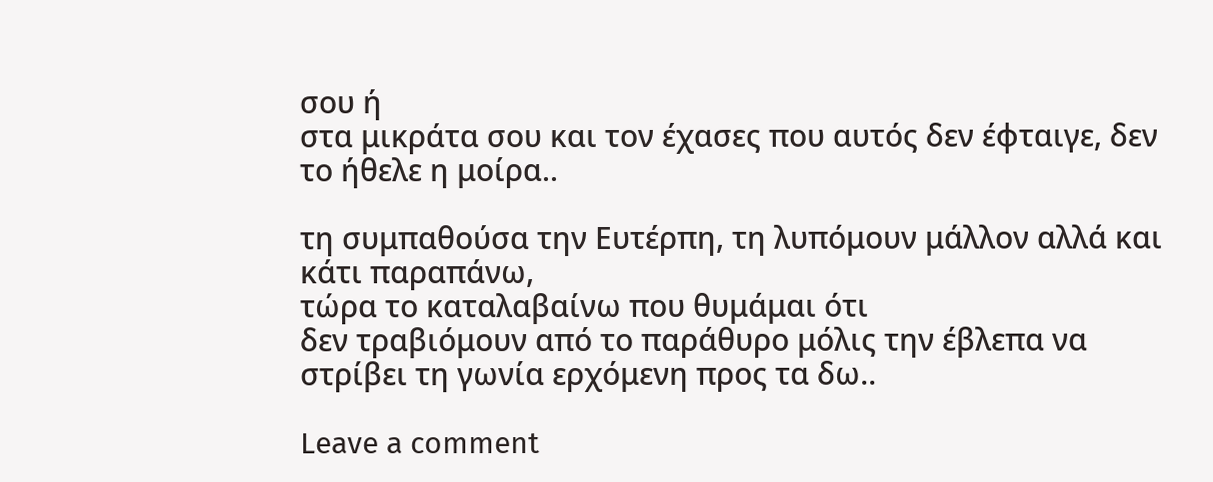σου ή
στα μικράτα σου και τον έχασες που αυτός δεν έφταιγε, δεν το ήθελε η μοίρα..

τη συμπαθούσα την Ευτέρπη, τη λυπόμουν μάλλον αλλά και κάτι παραπάνω,
τώρα το καταλαβαίνω που θυμάμαι ότι
δεν τραβιόμουν από το παράθυρο μόλις την έβλεπα να στρίβει τη γωνία ερχόμενη προς τα δω..

Leave a comment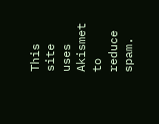This site uses Akismet to reduce spam.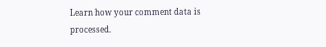Learn how your comment data is processed.